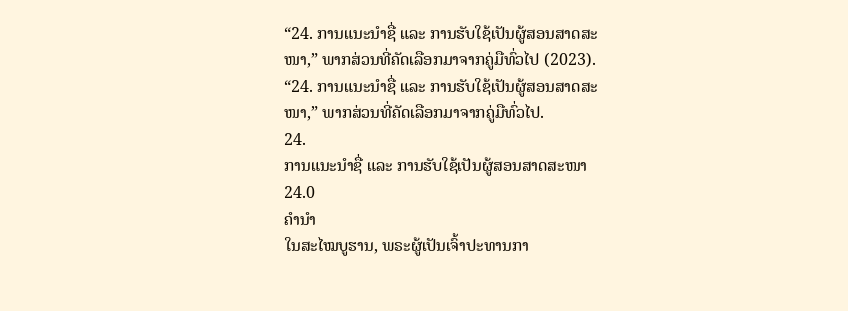“24. ການແນະນຳຊື່ ແລະ ການຮັບໃຊ້ເປັນຜູ້ສອນສາດສະໜາ,” ພາກສ່ວນທີ່ຄັດເລືອກມາຈາກຄູ່ມືທົ່ວໄປ (2023).
“24. ການແນະນຳຊື່ ແລະ ການຮັບໃຊ້ເປັນຜູ້ສອນສາດສະໜາ,” ພາກສ່ວນທີ່ຄັດເລືອກມາຈາກຄູ່ມືທົ່ວໄປ.
24.
ການແນະນຳຊື່ ແລະ ການຮັບໃຊ້ເປັນຜູ້ສອນສາດສະໜາ
24.0
ຄຳນຳ
ໃນສະໄໝບູຮານ, ພຣະຜູ້ເປັນເຈົ້າປະທານກາ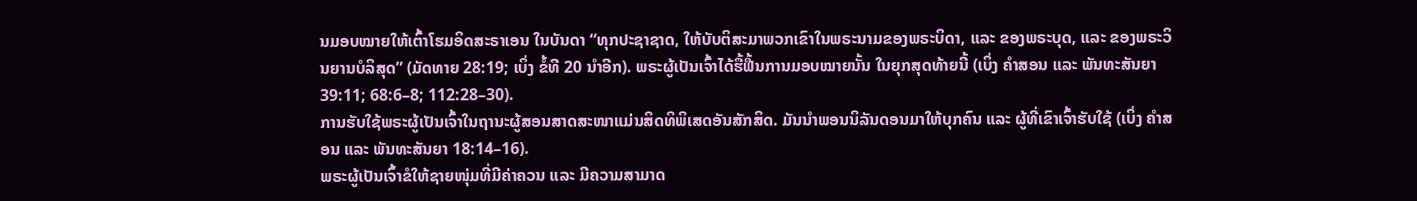ນມອບໝາຍໃຫ້ເຕົ້າໂຮມອິດສະຣາເອນ ໃນບັນດາ “ທຸກປະຊາຊາດ, ໃຫ້ບັບຕິສະມາພວກເຂົາໃນພຣະນາມຂອງພຣະບິດາ, ແລະ ຂອງພຣະບຸດ, ແລະ ຂອງພຣະວິນຍານບໍລິສຸດ” (ມັດທາຍ 28:19; ເບິ່ງ ຂໍ້ທີ 20 ນຳອີກ). ພຣະຜູ້ເປັນເຈົ້າໄດ້ຮື້ຟື້ນການມອບໝາຍນັ້ນ ໃນຍຸກສຸດທ້າຍນີ້ (ເບິ່ງ ຄຳສອນ ແລະ ພັນທະສັນຍາ 39:11; 68:6–8; 112:28–30).
ການຮັບໃຊ້ພຣະຜູ້ເປັນເຈົ້າໃນຖານະຜູ້ສອນສາດສະໜາແມ່ນສິດທິພິເສດອັນສັກສິດ. ມັນນຳພອນນິລັນດອນມາໃຫ້ບຸກຄົນ ແລະ ຜູ້ທີ່ເຂົາເຈົ້າຮັບໃຊ້ (ເບິ່ງ ຄຳສອນ ແລະ ພັນທະສັນຍາ 18:14–16).
ພຣະຜູ້ເປັນເຈົ້າຂໍໃຫ້ຊາຍໜຸ່ມທີ່ມີຄ່າຄວນ ແລະ ມີຄວາມສາມາດ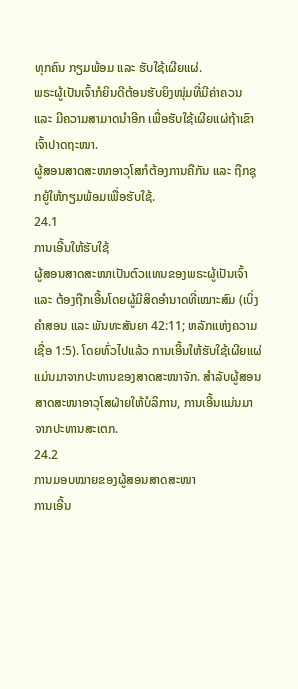ທຸກຄົນ ກຽມພ້ອມ ແລະ ຮັບໃຊ້ເຜີຍແຜ່.
ພຣະຜູ້ເປັນເຈົ້າກໍຍິນດີຕ້ອນຮັບຍິງໜຸ່ມທີ່ມີຄ່າຄວນ ແລະ ມີຄວາມສາມາດນຳອີກ ເພື່ອຮັບໃຊ້ເຜີຍແຜ່ຖ້າເຂົາເຈົ້າປາດຖະໜາ.
ຜູ້ສອນສາດສະໜາອາວຸໂສກໍຕ້ອງການຄືກັນ ແລະ ຖືກຊຸກຍູ້ໃຫ້ກຽມພ້ອມເພື່ອຮັບໃຊ້.
24.1
ການເອີ້ນໃຫ້ຮັບໃຊ້
ຜູ້ສອນສາດສະໜາເປັນຕົວແທນຂອງພຣະຜູ້ເປັນເຈົ້າ ແລະ ຕ້ອງຖືກເອີ້ນໂດຍຜູ້ມີສິດອຳນາດທີ່ເໝາະສົມ (ເບິ່ງ ຄຳສອນ ແລະ ພັນທະສັນຍາ 42:11; ຫລັກແຫ່ງຄວາມເຊື່ອ 1:5). ໂດຍທົ່ວໄປແລ້ວ ການເອີ້ນໃຫ້ຮັບໃຊ້ເຜີຍແຜ່ແມ່ນມາຈາກປະທານຂອງສາດສະໜາຈັກ. ສຳລັບຜູ້ສອນສາດສະໜາອາວຸໂສຝ່າຍໃຫ້ບໍລິການ, ການເອີ້ນແມ່ນມາຈາກປະທານສະເຕກ.
24.2
ການມອບໝາຍຂອງຜູ້ສອນສາດສະໜາ
ການເອີ້ນ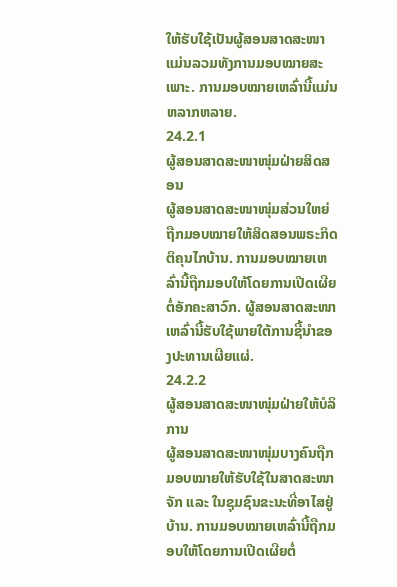ໃຫ້ຮັບໃຊ້ເປັນຜູ້ສອນສາດສະໜາແມ່ນລວມທັງການມອບໝາຍສະເພາະ. ການມອບໝາຍເຫລົ່ານີ້ແມ່ນຫລາກຫລາຍ.
24.2.1
ຜູ້ສອນສາດສະໜາໜຸ່ມຝ່າຍສິດສອນ
ຜູ້ສອນສາດສະໜາໜຸ່ມສ່ວນໃຫຍ່ຖືກມອບໝາຍໃຫ້ສິດສອນພຣະກິດຕິຄຸນໄກບ້ານ. ການມອບໝາຍເຫລົ່ານີ້ຖືກມອບໃຫ້ໂດຍການເປີດເຜີຍຕໍ່ອັກຄະສາວົກ. ຜູ້ສອນສາດສະໜາເຫລົ່ານີ້ຮັບໃຊ້ພາຍໃຕ້ການຊີ້ນຳຂອງປະທານເຜີຍແຜ່.
24.2.2
ຜູ້ສອນສາດສະໜາໜຸ່ມຝ່າຍໃຫ້ບໍລິການ
ຜູ້ສອນສາດສະໜາໜຸ່ມບາງຄົນຖືກມອບໝາຍໃຫ້ຮັບໃຊ້ໃນສາດສະໜາຈັກ ແລະ ໃນຊຸມຊົນຂະນະທີ່ອາໄສຢູ່ບ້ານ. ການມອບໝາຍເຫລົ່ານີ້ຖືກມອບໃຫ້ໂດຍການເປີດເຜີຍຕໍ່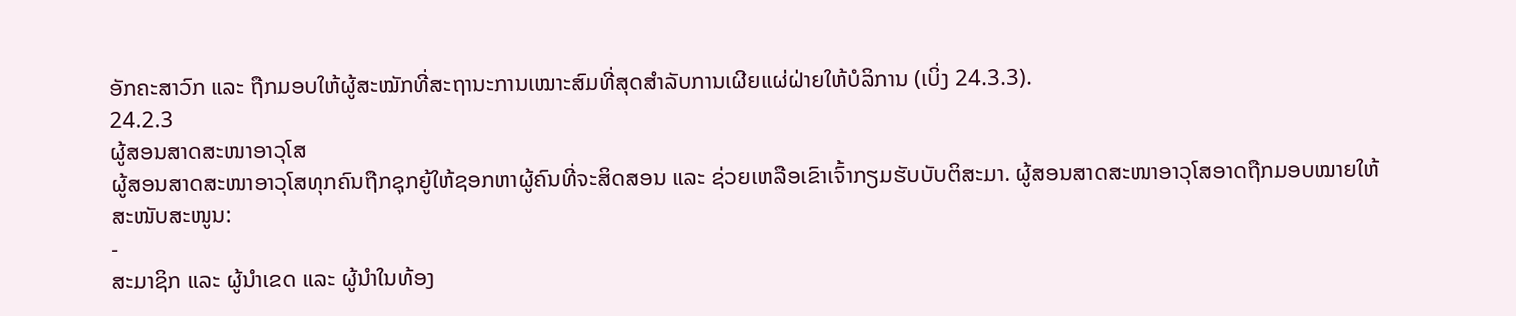ອັກຄະສາວົກ ແລະ ຖືກມອບໃຫ້ຜູ້ສະໝັກທີ່ສະຖານະການເໝາະສົມທີ່ສຸດສຳລັບການເຜີຍແຜ່ຝ່າຍໃຫ້ບໍລິການ (ເບິ່ງ 24.3.3).
24.2.3
ຜູ້ສອນສາດສະໜາອາວຸໂສ
ຜູ້ສອນສາດສະໜາອາວຸໂສທຸກຄົນຖືກຊຸກຍູ້ໃຫ້ຊອກຫາຜູ້ຄົນທີ່ຈະສິດສອນ ແລະ ຊ່ວຍເຫລືອເຂົາເຈົ້າກຽມຮັບບັບຕິສະມາ. ຜູ້ສອນສາດສະໜາອາວຸໂສອາດຖືກມອບໝາຍໃຫ້ສະໜັບສະໜູນ:
-
ສະມາຊິກ ແລະ ຜູ້ນຳເຂດ ແລະ ຜູ້ນຳໃນທ້ອງ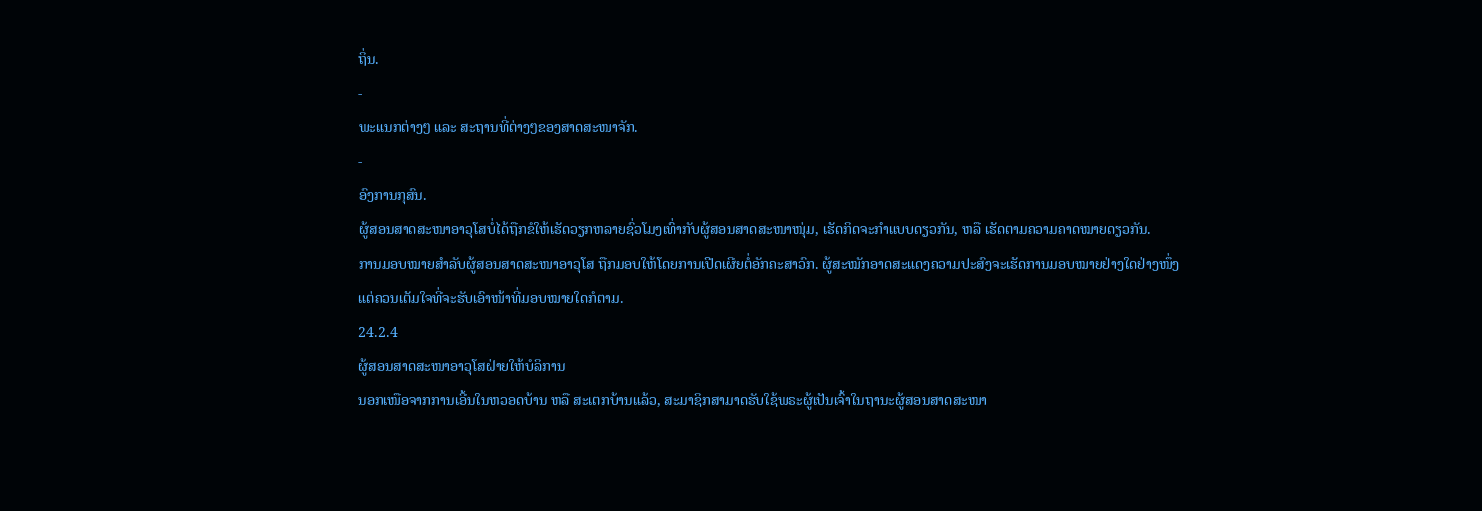ຖິ່ນ.
-
ພະແນກຕ່າງໆ ແລະ ສະຖານທີ່ຕ່າງໆຂອງສາດສະໜາຈັກ.
-
ອົງການກຸສົນ.
ຜູ້ສອນສາດສະໜາອາວຸໂສບໍ່ໄດ້ຖືກຂໍໃຫ້ເຮັດວຽກຫລາຍຊົ່ວໂມງເທົ່າກັບຜູ້ສອນສາດສະໜາໜຸ່ມ, ເຮັດກິດຈະກຳແບບດຽວກັນ, ຫລື ເຮັດຕາມຄວາມຄາດໝາຍດຽວກັນ.
ການມອບໝາຍສຳລັບຜູ້ສອນສາດສະໜາອາວຸໂສ ຖືກມອບໃຫ້ໂດຍການເປີດເຜີຍຕໍ່ອັກຄະສາວົກ. ຜູ້ສະໝັກອາດສະແດງຄວາມປະສົງຈະເຮັດການມອບໝາຍຢ່າງໃດຢ່າງໜຶ່ງ ແຕ່ຄວນເຕັມໃຈທີ່ຈະຮັບເອົາໜ້າທີ່ມອບໝາຍໃດກໍຕາມ.
24.2.4
ຜູ້ສອນສາດສະໜາອາວຸໂສຝ່າຍໃຫ້ບໍລິການ
ນອກເໜືອຈາກການເອີ້ນໃນຫວອດບ້ານ ຫລື ສະເຕກບ້ານແລ້ວ, ສະມາຊິກສາມາດຮັບໃຊ້ພຣະຜູ້ເປັນເຈົ້າໃນຖານະຜູ້ສອນສາດສະໜາ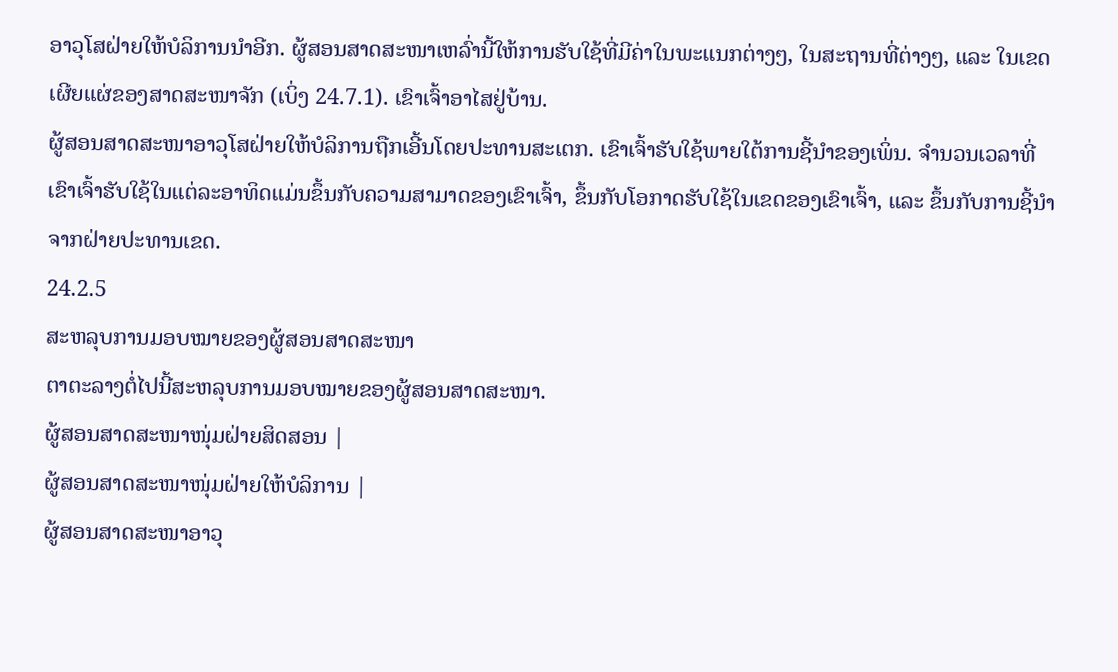ອາວຸໂສຝ່າຍໃຫ້ບໍລິການນຳອີກ. ຜູ້ສອນສາດສະໜາເຫລົ່ານີ້ໃຫ້ການຮັບໃຊ້ທີ່ມີຄ່າໃນພະແນກຕ່າງໆ, ໃນສະຖານທີ່ຕ່າງໆ, ແລະ ໃນເຂດເຜີຍແຜ່ຂອງສາດສະໜາຈັກ (ເບິ່ງ 24.7.1). ເຂົາເຈົ້າອາໄສຢູ່ບ້ານ.
ຜູ້ສອນສາດສະໜາອາວຸໂສຝ່າຍໃຫ້ບໍລິການຖືກເອີ້ນໂດຍປະທານສະເຕກ. ເຂົາເຈົ້າຮັບໃຊ້ພາຍໃຕ້ການຊີ້ນຳຂອງເພິ່ນ. ຈຳນວນເວລາທີ່ເຂົາເຈົ້າຮັບໃຊ້ໃນແຕ່ລະອາທິດແມ່ນຂຶ້ນກັບຄວາມສາມາດຂອງເຂົາເຈົ້າ, ຂຶ້ນກັບໂອກາດຮັບໃຊ້ໃນເຂດຂອງເຂົາເຈົ້າ, ແລະ ຂຶ້ນກັບການຊີ້ນຳຈາກຝ່າຍປະທານເຂດ.
24.2.5
ສະຫລຸບການມອບໝາຍຂອງຜູ້ສອນສາດສະໜາ
ຕາຕະລາງຕໍ່ໄປນີ້ສະຫລຸບການມອບໝາຍຂອງຜູ້ສອນສາດສະໜາ.
ຜູ້ສອນສາດສະໜາໜຸ່ມຝ່າຍສິດສອນ |
ຜູ້ສອນສາດສະໜາໜຸ່ມຝ່າຍໃຫ້ບໍລິການ |
ຜູ້ສອນສາດສະໜາອາວຸ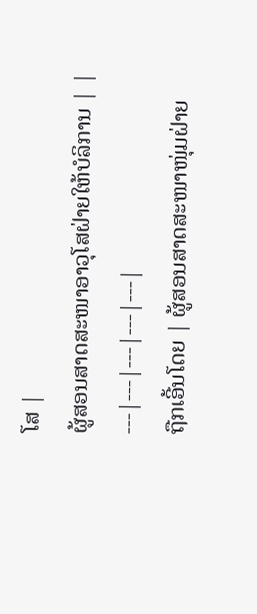ໂສ |
ຜູ້ສອນສາດສະໜາອາວຸໂສຝ່າຍໃຫ້ບໍລິການ | |
---|---|---|---|---|
ຖືກເອີ້ນໂດຍ | ຜູ້ສອນສາດສະໜາໜຸ່ມຝ່າຍ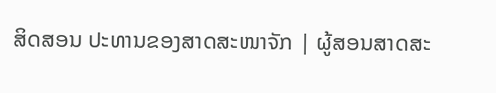ສິດສອນ ປະທານຂອງສາດສະໜາຈັກ | ຜູ້ສອນສາດສະ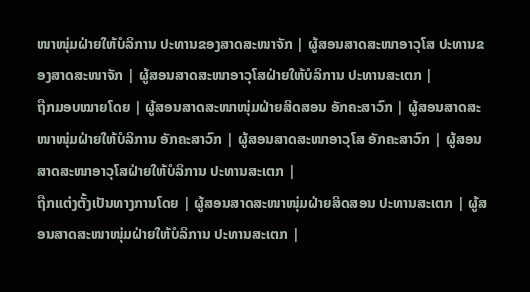ໜາໜຸ່ມຝ່າຍໃຫ້ບໍລິການ ປະທານຂອງສາດສະໜາຈັກ | ຜູ້ສອນສາດສະໜາອາວຸໂສ ປະທານຂອງສາດສະໜາຈັກ | ຜູ້ສອນສາດສະໜາອາວຸໂສຝ່າຍໃຫ້ບໍລິການ ປະທານສະເຕກ |
ຖືກມອບໝາຍໂດຍ | ຜູ້ສອນສາດສະໜາໜຸ່ມຝ່າຍສິດສອນ ອັກຄະສາວົກ | ຜູ້ສອນສາດສະໜາໜຸ່ມຝ່າຍໃຫ້ບໍລິການ ອັກຄະສາວົກ | ຜູ້ສອນສາດສະໜາອາວຸໂສ ອັກຄະສາວົກ | ຜູ້ສອນສາດສະໜາອາວຸໂສຝ່າຍໃຫ້ບໍລິການ ປະທານສະເຕກ |
ຖືກແຕ່ງຕັ້ງເປັນທາງການໂດຍ | ຜູ້ສອນສາດສະໜາໜຸ່ມຝ່າຍສິດສອນ ປະທານສະເຕກ | ຜູ້ສອນສາດສະໜາໜຸ່ມຝ່າຍໃຫ້ບໍລິການ ປະທານສະເຕກ |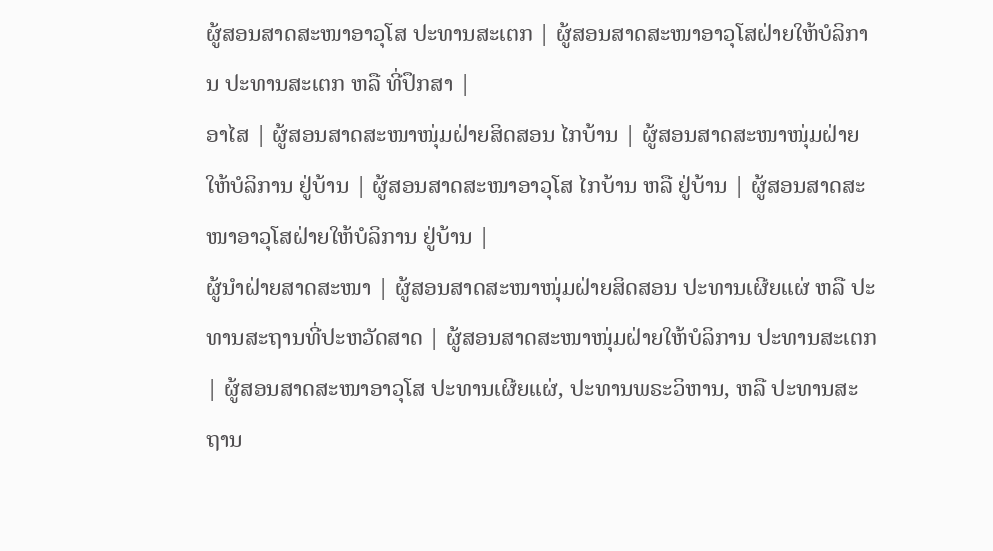ຜູ້ສອນສາດສະໜາອາວຸໂສ ປະທານສະເຕກ | ຜູ້ສອນສາດສະໜາອາວຸໂສຝ່າຍໃຫ້ບໍລິການ ປະທານສະເຕກ ຫລື ທີ່ປຶກສາ |
ອາໄສ | ຜູ້ສອນສາດສະໜາໜຸ່ມຝ່າຍສິດສອນ ໄກບ້ານ | ຜູ້ສອນສາດສະໜາໜຸ່ມຝ່າຍໃຫ້ບໍລິການ ຢູ່ບ້ານ | ຜູ້ສອນສາດສະໜາອາວຸໂສ ໄກບ້ານ ຫລື ຢູ່ບ້ານ | ຜູ້ສອນສາດສະໜາອາວຸໂສຝ່າຍໃຫ້ບໍລິການ ຢູ່ບ້ານ |
ຜູ້ນຳຝ່າຍສາດສະໜາ | ຜູ້ສອນສາດສະໜາໜຸ່ມຝ່າຍສິດສອນ ປະທານເຜີຍແຜ່ ຫລື ປະທານສະຖານທີ່ປະຫວັດສາດ | ຜູ້ສອນສາດສະໜາໜຸ່ມຝ່າຍໃຫ້ບໍລິການ ປະທານສະເຕກ | ຜູ້ສອນສາດສະໜາອາວຸໂສ ປະທານເຜີຍແຜ່, ປະທານພຣະວິຫານ, ຫລື ປະທານສະຖານ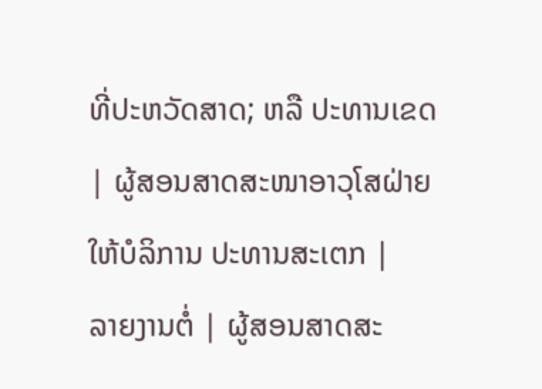ທີ່ປະຫວັດສາດ; ຫລື ປະທານເຂດ | ຜູ້ສອນສາດສະໜາອາວຸໂສຝ່າຍໃຫ້ບໍລິການ ປະທານສະເຕກ |
ລາຍງານຕໍ່ | ຜູ້ສອນສາດສະ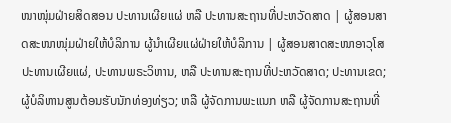ໜາໜຸ່ມຝ່າຍສິດສອນ ປະທານເຜີຍແຜ່ ຫລື ປະທານສະຖານທີ່ປະຫວັດສາດ | ຜູ້ສອນສາດສະໜາໜຸ່ມຝ່າຍໃຫ້ບໍລິການ ຜູ້ນຳເຜີຍແຜ່ຝ່າຍໃຫ້ບໍລິການ | ຜູ້ສອນສາດສະໜາອາວຸໂສ ປະທານເຜີຍແຜ່, ປະທານພຣະວິຫານ, ຫລື ປະທານສະຖານທີ່ປະຫວັດສາດ; ປະທານເຂດ; ຜູ້ບໍລິຫານສູນຕ້ອນຮັບນັກທ່ອງທ່ຽວ; ຫລື ຜູ້ຈັດການພະແນກ ຫລື ຜູ້ຈັດການສະຖານທີ່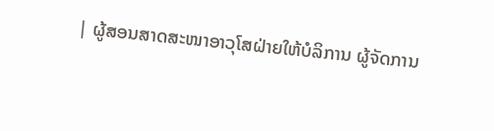| ຜູ້ສອນສາດສະໜາອາວຸໂສຝ່າຍໃຫ້ບໍລິການ ຜູ້ຈັດການ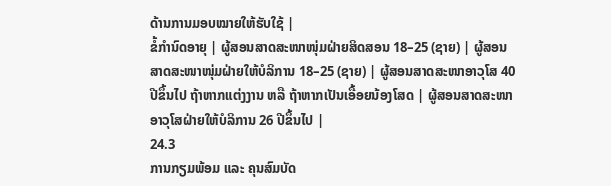ດ້ານການມອບໝາຍໃຫ້ຮັບໃຊ້ |
ຂໍ້ກຳນົດອາຍຸ | ຜູ້ສອນສາດສະໜາໜຸ່ມຝ່າຍສິດສອນ 18–25 (ຊາຍ) | ຜູ້ສອນສາດສະໜາໜຸ່ມຝ່າຍໃຫ້ບໍລິການ 18–25 (ຊາຍ) | ຜູ້ສອນສາດສະໜາອາວຸໂສ 40 ປີຂຶ້ນໄປ ຖ້າຫາກແຕ່ງງານ ຫລື ຖ້າຫາກເປັນເອື້ອຍນ້ອງໂສດ | ຜູ້ສອນສາດສະໜາອາວຸໂສຝ່າຍໃຫ້ບໍລິການ 26 ປີຂຶ້ນໄປ |
24.3
ການກຽມພ້ອມ ແລະ ຄຸນສົມບັດ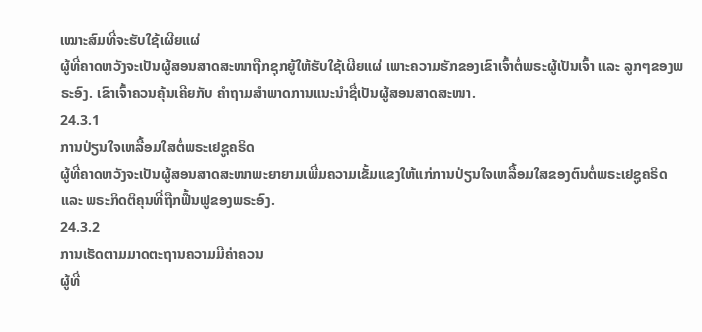ເໝາະສົມທີ່ຈະຮັບໃຊ້ເຜີຍແຜ່
ຜູ້ທີ່ຄາດຫວັງຈະເປັນຜູ້ສອນສາດສະໜາຖືກຊຸກຍູ້ໃຫ້ຮັບໃຊ້ເຜີຍແຜ່ ເພາະຄວາມຮັກຂອງເຂົາເຈົ້າຕໍ່ພຣະຜູ້ເປັນເຈົ້າ ແລະ ລູກໆຂອງພຣະອົງ. ເຂົາເຈົ້າຄວນຄຸ້ນເຄີຍກັບ ຄຳຖາມສຳພາດການແນະນຳຊື່ເປັນຜູ້ສອນສາດສະໜາ.
24.3.1
ການປ່ຽນໃຈເຫລື້ອມໃສຕໍ່ພຣະເຢຊູຄຣິດ
ຜູ້ທີ່ຄາດຫວັງຈະເປັນຜູ້ສອນສາດສະໜາພະຍາຍາມເພີ່ມຄວາມເຂັ້ມແຂງໃຫ້ແກ່ການປ່ຽນໃຈເຫລື້ອມໃສຂອງຕົນຕໍ່ພຣະເຢຊູຄຣິດ ແລະ ພຣະກິດຕິຄຸນທີ່ຖືກຟື້ນຟູຂອງພຣະອົງ.
24.3.2
ການເຮັດຕາມມາດຕະຖານຄວາມມີຄ່າຄວນ
ຜູ້ທີ່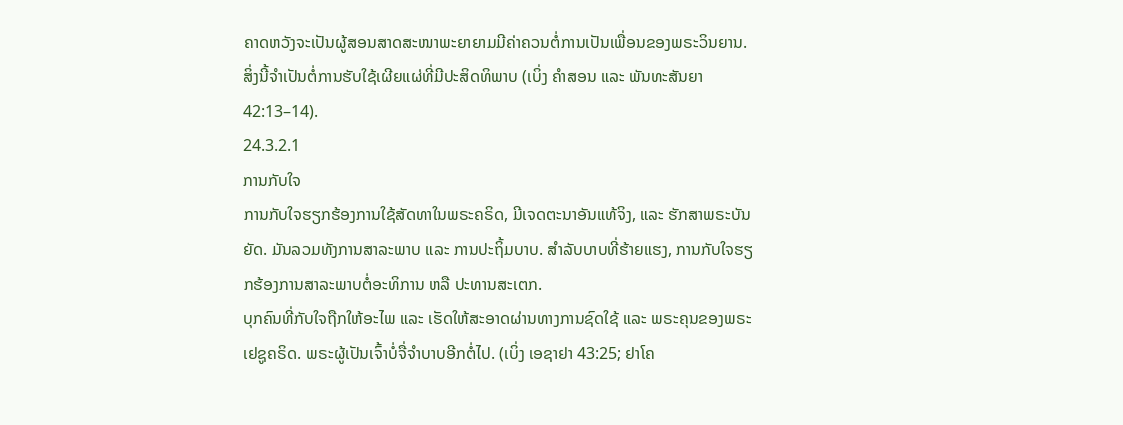ຄາດຫວັງຈະເປັນຜູ້ສອນສາດສະໜາພະຍາຍາມມີຄ່າຄວນຕໍ່ການເປັນເພື່ອນຂອງພຣະວິນຍານ. ສິ່ງນີ້ຈຳເປັນຕໍ່ການຮັບໃຊ້ເຜີຍແຜ່ທີ່ມີປະສິດທິພາບ (ເບິ່ງ ຄຳສອນ ແລະ ພັນທະສັນຍາ 42:13–14).
24.3.2.1
ການກັບໃຈ
ການກັບໃຈຮຽກຮ້ອງການໃຊ້ສັດທາໃນພຣະຄຣິດ, ມີເຈດຕະນາອັນແທ້ຈິງ, ແລະ ຮັກສາພຣະບັນຍັດ. ມັນລວມທັງການສາລະພາບ ແລະ ການປະຖິ້ມບາບ. ສຳລັບບາບທີ່ຮ້າຍແຮງ, ການກັບໃຈຮຽກຮ້ອງການສາລະພາບຕໍ່ອະທິການ ຫລື ປະທານສະເຕກ.
ບຸກຄົນທີ່ກັບໃຈຖືກໃຫ້ອະໄພ ແລະ ເຮັດໃຫ້ສະອາດຜ່ານທາງການຊົດໃຊ້ ແລະ ພຣະຄຸນຂອງພຣະເຢຊູຄຣິດ. ພຣະຜູ້ເປັນເຈົ້າບໍ່ຈື່ຈຳບາບອີກຕໍ່ໄປ. (ເບິ່ງ ເອຊາຢາ 43:25; ຢາໂຄ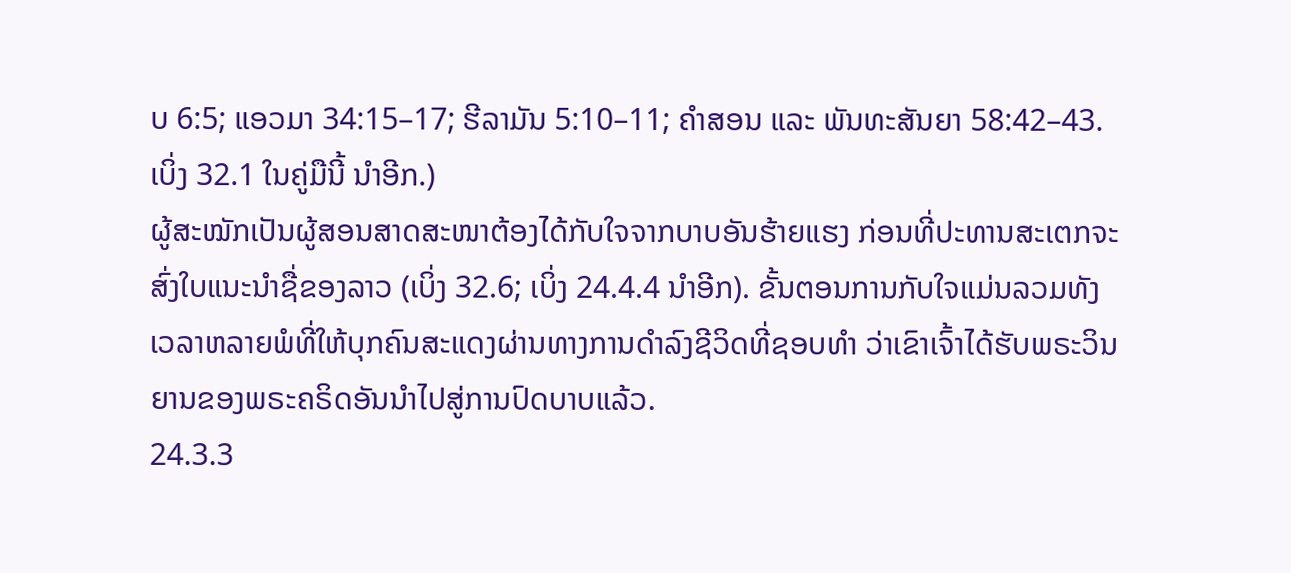ບ 6:5; ແອວມາ 34:15–17; ຮີລາມັນ 5:10–11; ຄຳສອນ ແລະ ພັນທະສັນຍາ 58:42–43. ເບິ່ງ 32.1 ໃນຄູ່ມືນີ້ ນຳອີກ.)
ຜູ້ສະໝັກເປັນຜູ້ສອນສາດສະໜາຕ້ອງໄດ້ກັບໃຈຈາກບາບອັນຮ້າຍແຮງ ກ່ອນທີ່ປະທານສະເຕກຈະສົ່ງໃບແນະນຳຊື່ຂອງລາວ (ເບິ່ງ 32.6; ເບິ່ງ 24.4.4 ນຳອີກ). ຂັ້ນຕອນການກັບໃຈແມ່ນລວມທັງເວລາຫລາຍພໍທີ່ໃຫ້ບຸກຄົນສະແດງຜ່ານທາງການດຳລົງຊີວິດທີ່ຊອບທຳ ວ່າເຂົາເຈົ້າໄດ້ຮັບພຣະວິນຍານຂອງພຣະຄຣິດອັນນຳໄປສູ່ການປົດບາບແລ້ວ.
24.3.3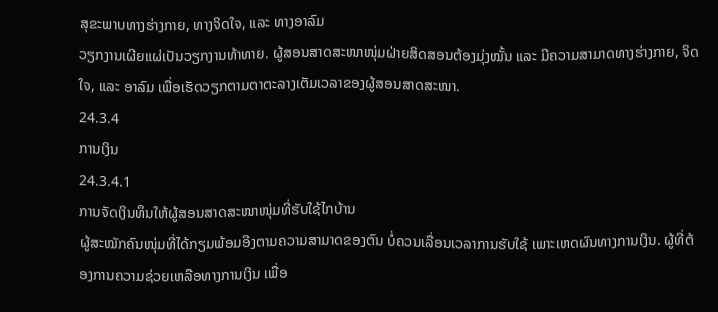ສຸຂະພາບທາງຮ່າງກາຍ, ທາງຈິດໃຈ, ແລະ ທາງອາລົມ
ວຽກງານເຜີຍແຜ່ເປັນວຽກງານທ້າທາຍ. ຜູ້ສອນສາດສະໜາໜຸ່ມຝ່າຍສິດສອນຕ້ອງມຸ່ງໝັ້ນ ແລະ ມີຄວາມສາມາດທາງຮ່າງກາຍ, ຈິດໃຈ, ແລະ ອາລົມ ເພື່ອເຮັດວຽກຕາມຕາຕະລາງເຕັມເວລາຂອງຜູ້ສອນສາດສະໜາ.
24.3.4
ການເງິນ
24.3.4.1
ການຈັດເງິນທຶນໃຫ້ຜູ້ສອນສາດສະໜາໜຸ່ມທີ່ຮັບໃຊ້ໄກບ້ານ
ຜູ້ສະໝັກຄົນໜຸ່ມທີ່ໄດ້ກຽມພ້ອມອີງຕາມຄວາມສາມາດຂອງຕົນ ບໍ່ຄວນເລື່ອນເວລາການຮັບໃຊ້ ເພາະເຫດຜົນທາງການເງິນ. ຜູ້ທີ່ຕ້ອງການຄວາມຊ່ວຍເຫລືອທາງການເງິນ ເພື່ອ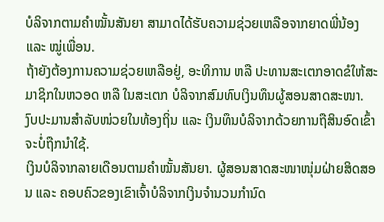ບໍລິຈາກຕາມຄຳໝັ້ນສັນຍາ ສາມາດໄດ້ຮັບຄວາມຊ່ວຍເຫລືອຈາກຍາດພີ່ນ້ອງ ແລະ ໝູ່ເພື່ອນ.
ຖ້າຍັງຕ້ອງການຄວາມຊ່ວຍເຫລືອຢູ່, ອະທິການ ຫລື ປະທານສະເຕກອາດຂໍໃຫ້ສະມາຊິກໃນຫວອດ ຫລື ໃນສະເຕກ ບໍລິຈາກສົມທົບເງິນທຶນຜູ້ສອນສາດສະໜາ.
ງົບປະມານສຳລັບໜ່ວຍໃນທ້ອງຖິ່ນ ແລະ ເງິນທຶນບໍລິຈາກດ້ວຍການຖືສິນອົດເຂົ້າ ຈະບໍ່ຖືກນຳໃຊ້.
ເງິນບໍລິຈາກລາຍເດືອນຕາມຄຳໝັ້ນສັນຍາ. ຜູ້ສອນສາດສະໜາໜຸ່ມຝ່າຍສິດສອນ ແລະ ຄອບຄົວຂອງເຂົາເຈົ້າບໍລິຈາກເງິນຈຳນວນກຳນົດ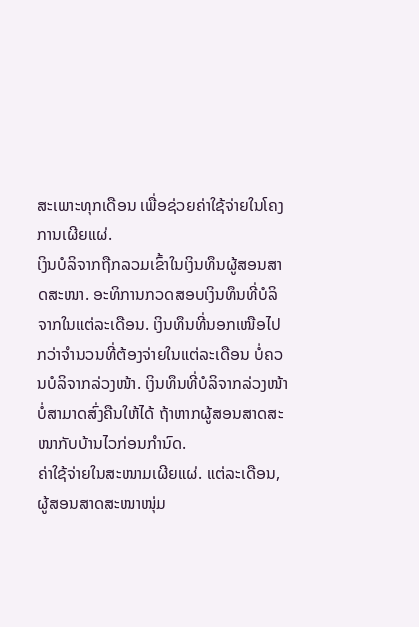ສະເພາະທຸກເດືອນ ເພື່ອຊ່ວຍຄ່າໃຊ້ຈ່າຍໃນໂຄງການເຜີຍແຜ່.
ເງິນບໍລິຈາກຖືກລວມເຂົ້າໃນເງິນທຶນຜູ້ສອນສາດສະໜາ. ອະທິການກວດສອບເງິນທຶນທີ່ບໍລິຈາກໃນແຕ່ລະເດືອນ. ເງິນທຶນທີ່ນອກເໜືອໄປກວ່າຈຳນວນທີ່ຕ້ອງຈ່າຍໃນແຕ່ລະເດືອນ ບໍ່ຄວນບໍລິຈາກລ່ວງໜ້າ. ເງິນທຶນທີ່ບໍລິຈາກລ່ວງໜ້າ ບໍ່ສາມາດສົ່ງຄືນໃຫ້ໄດ້ ຖ້າຫາກຜູ້ສອນສາດສະໜາກັບບ້ານໄວກ່ອນກຳນົດ.
ຄ່າໃຊ້ຈ່າຍໃນສະໜາມເຜີຍແຜ່. ແຕ່ລະເດືອນ, ຜູ້ສອນສາດສະໜາໜຸ່ມ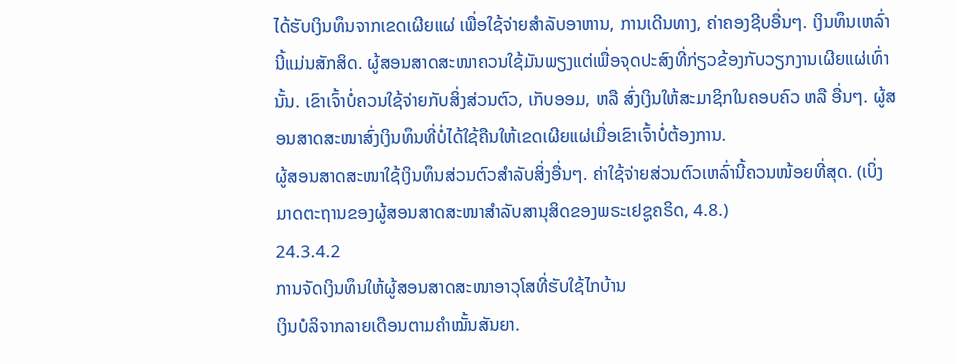ໄດ້ຮັບເງິນທຶນຈາກເຂດເຜີຍແຜ່ ເພື່ອໃຊ້ຈ່າຍສຳລັບອາຫານ, ການເດີນທາງ, ຄ່າຄອງຊີບອື່ນໆ. ເງິນທຶນເຫລົ່ານີ້ແມ່ນສັກສິດ. ຜູ້ສອນສາດສະໜາຄວນໃຊ້ມັນພຽງແຕ່ເພື່ອຈຸດປະສົງທີ່ກ່ຽວຂ້ອງກັບວຽກງານເຜີຍແຜ່ເທົ່ານັ້ນ. ເຂົາເຈົ້າບໍ່ຄວນໃຊ້ຈ່າຍກັບສິ່ງສ່ວນຕົວ, ເກັບອອມ, ຫລື ສົ່ງເງິນໃຫ້ສະມາຊິກໃນຄອບຄົວ ຫລື ອື່ນໆ. ຜູ້ສອນສາດສະໜາສົ່ງເງິນທຶນທີ່ບໍ່ໄດ້ໃຊ້ຄືນໃຫ້ເຂດເຜີຍແຜ່ເມື່ອເຂົາເຈົ້າບໍ່ຕ້ອງການ.
ຜູ້ສອນສາດສະໜາໃຊ້ເງິນທຶນສ່ວນຕົວສຳລັບສິ່ງອື່ນໆ. ຄ່າໃຊ້ຈ່າຍສ່ວນຕົວເຫລົ່ານີ້ຄວນໜ້ອຍທີ່ສຸດ. (ເບິ່ງ ມາດຕະຖານຂອງຜູ້ສອນສາດສະໜາສຳລັບສານຸສິດຂອງພຣະເຢຊູຄຣິດ, 4.8.)
24.3.4.2
ການຈັດເງິນທຶນໃຫ້ຜູ້ສອນສາດສະໜາອາວຸໂສທີ່ຮັບໃຊ້ໄກບ້ານ
ເງິນບໍລິຈາກລາຍເດືອນຕາມຄຳໝັ້ນສັນຍາ.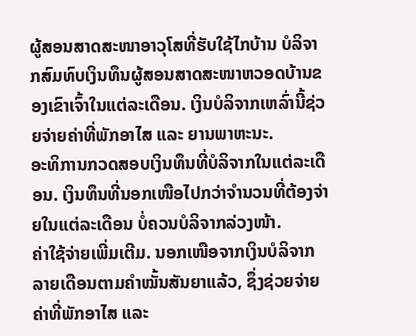ຜູ້ສອນສາດສະໜາອາວຸໂສທີ່ຮັບໃຊ້ໄກບ້ານ ບໍລິຈາກສົມທົບເງິນທຶນຜູ້ສອນສາດສະໜາຫວອດບ້ານຂອງເຂົາເຈົ້າໃນແຕ່ລະເດືອນ. ເງິນບໍລິຈາກເຫລົ່ານີ້ຊ່ວຍຈ່າຍຄ່າທີ່ພັກອາໄສ ແລະ ຍານພາຫະນະ.
ອະທິການກວດສອບເງິນທຶນທີ່ບໍລິຈາກໃນແຕ່ລະເດືອນ. ເງິນທຶນທີ່ນອກເໜືອໄປກວ່າຈຳນວນທີ່ຕ້ອງຈ່າຍໃນແຕ່ລະເດືອນ ບໍ່ຄວນບໍລິຈາກລ່ວງໜ້າ.
ຄ່າໃຊ້ຈ່າຍເພີ່ມເຕີມ. ນອກເໜືອຈາກເງິນບໍລິຈາກລາຍເດືອນຕາມຄຳໝັ້ນສັນຍາແລ້ວ, ຊຶ່ງຊ່ວຍຈ່າຍຄ່າທີ່ພັກອາໄສ ແລະ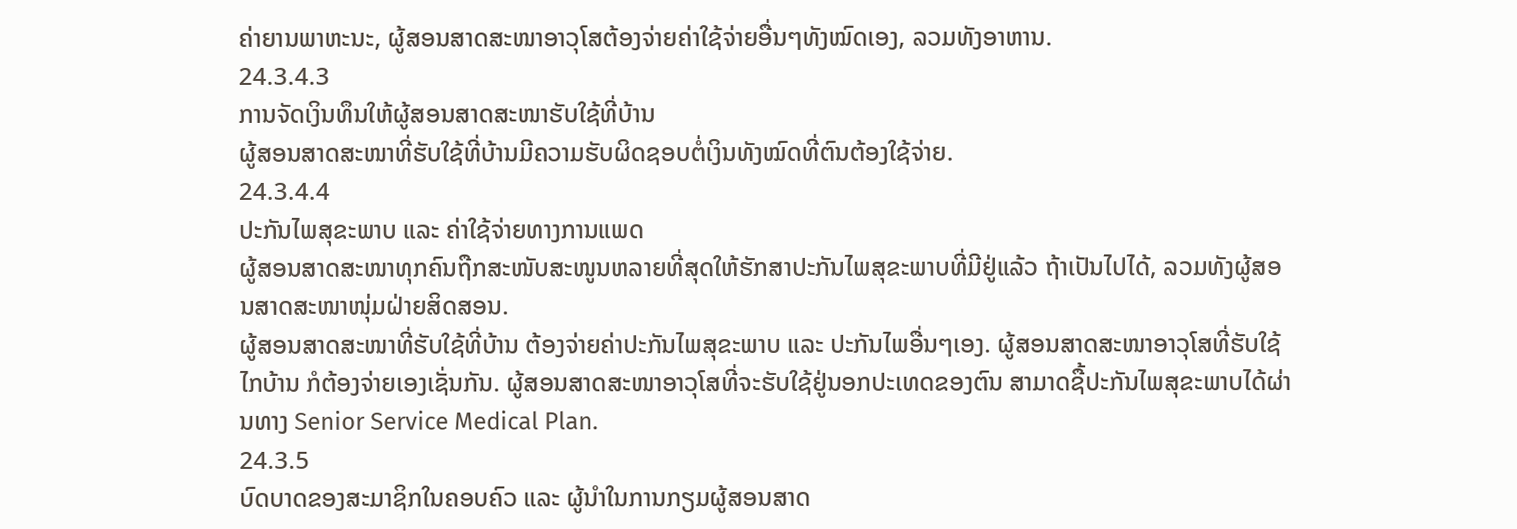ຄ່າຍານພາຫະນະ, ຜູ້ສອນສາດສະໜາອາວຸໂສຕ້ອງຈ່າຍຄ່າໃຊ້ຈ່າຍອື່ນໆທັງໝົດເອງ, ລວມທັງອາຫານ.
24.3.4.3
ການຈັດເງິນທຶນໃຫ້ຜູ້ສອນສາດສະໜາຮັບໃຊ້ທີ່ບ້ານ
ຜູ້ສອນສາດສະໜາທີ່ຮັບໃຊ້ທີ່ບ້ານມີຄວາມຮັບຜິດຊອບຕໍ່ເງິນທັງໝົດທີ່ຕົນຕ້ອງໃຊ້ຈ່າຍ.
24.3.4.4
ປະກັນໄພສຸຂະພາບ ແລະ ຄ່າໃຊ້ຈ່າຍທາງການແພດ
ຜູ້ສອນສາດສະໜາທຸກຄົນຖືກສະໜັບສະໜູນຫລາຍທີ່ສຸດໃຫ້ຮັກສາປະກັນໄພສຸຂະພາບທີ່ມີຢູ່ແລ້ວ ຖ້າເປັນໄປໄດ້, ລວມທັງຜູ້ສອນສາດສະໜາໜຸ່ມຝ່າຍສິດສອນ.
ຜູ້ສອນສາດສະໜາທີ່ຮັບໃຊ້ທີ່ບ້ານ ຕ້ອງຈ່າຍຄ່າປະກັນໄພສຸຂະພາບ ແລະ ປະກັນໄພອື່ນໆເອງ. ຜູ້ສອນສາດສະໜາອາວຸໂສທີ່ຮັບໃຊ້ໄກບ້ານ ກໍຕ້ອງຈ່າຍເອງເຊັ່ນກັນ. ຜູ້ສອນສາດສະໜາອາວຸໂສທີ່ຈະຮັບໃຊ້ຢູ່ນອກປະເທດຂອງຕົນ ສາມາດຊື້ປະກັນໄພສຸຂະພາບໄດ້ຜ່ານທາງ Senior Service Medical Plan.
24.3.5
ບົດບາດຂອງສະມາຊິກໃນຄອບຄົວ ແລະ ຜູ້ນຳໃນການກຽມຜູ້ສອນສາດ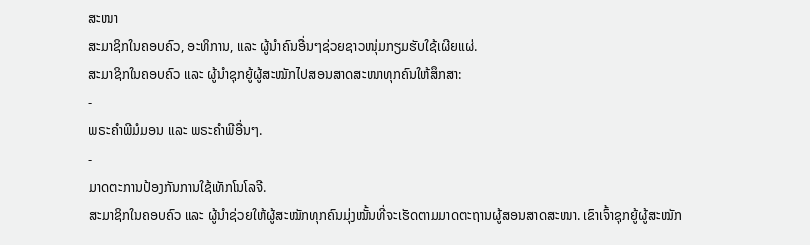ສະໜາ
ສະມາຊິກໃນຄອບຄົວ, ອະທິການ, ແລະ ຜູ້ນຳຄົນອື່ນໆຊ່ວຍຊາວໜຸ່ມກຽມຮັບໃຊ້ເຜີຍແຜ່.
ສະມາຊິກໃນຄອບຄົວ ແລະ ຜູ້ນຳຊຸກຍູ້ຜູ້ສະໝັກໄປສອນສາດສະໜາທຸກຄົນໃຫ້ສຶກສາ:
-
ພຣະຄຳພີມໍມອນ ແລະ ພຣະຄຳພີອື່ນໆ.
-
ມາດຕະການປ້ອງກັນການໃຊ້ເທັກໂນໂລຈີ.
ສະມາຊິກໃນຄອບຄົວ ແລະ ຜູ້ນຳຊ່ວຍໃຫ້ຜູ້ສະໝັກທຸກຄົນມຸ່ງໝັ້ນທີ່ຈະເຮັດຕາມມາດຕະຖານຜູ້ສອນສາດສະໜາ. ເຂົາເຈົ້າຊຸກຍູ້ຜູ້ສະໝັກ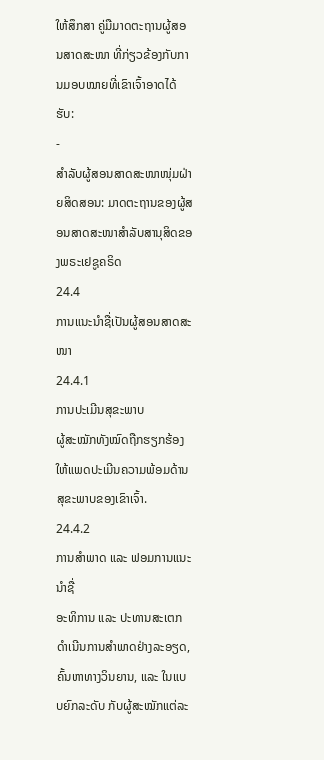ໃຫ້ສຶກສາ ຄູ່ມືມາດຕະຖານຜູ້ສອນສາດສະໜາ ທີ່ກ່ຽວຂ້ອງກັບການມອບໝາຍທີ່ເຂົາເຈົ້າອາດໄດ້ຮັບ:
-
ສຳລັບຜູ້ສອນສາດສະໜາໜຸ່ມຝ່າຍສິດສອນ: ມາດຕະຖານຂອງຜູ້ສອນສາດສະໜາສຳລັບສານຸສິດຂອງພຣະເຢຊູຄຣິດ
24.4
ການແນະນຳຊື່ເປັນຜູ້ສອນສາດສະໜາ
24.4.1
ການປະເມີນສຸຂະພາບ
ຜູ້ສະໝັກທັງໝົດຖືກຮຽກຮ້ອງໃຫ້ແພດປະເມີນຄວາມພ້ອມດ້ານສຸຂະພາບຂອງເຂົາເຈົ້າ.
24.4.2
ການສຳພາດ ແລະ ຟອມການແນະນຳຊື່
ອະທິການ ແລະ ປະທານສະເຕກດຳເນີນການສຳພາດຢ່າງລະອຽດ, ຄົ້ນຫາທາງວິນຍານ, ແລະ ໃນແບບຍົກລະດັບ ກັບຜູ້ສະໝັກແຕ່ລະ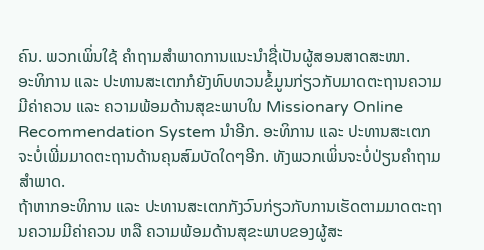ຄົນ. ພວກເພິ່ນໃຊ້ ຄຳຖາມສຳພາດການແນະນຳຊື່ເປັນຜູ້ສອນສາດສະໜາ.
ອະທິການ ແລະ ປະທານສະເຕກກໍຍັງທົບທວນຂໍ້ມູນກ່ຽວກັບມາດຕະຖານຄວາມມີຄ່າຄວນ ແລະ ຄວາມພ້ອມດ້ານສຸຂະພາບໃນ Missionary Online Recommendation System ນຳອີກ. ອະທິການ ແລະ ປະທານສະເຕກຈະບໍ່ເພີ່ມມາດຕະຖານດ້ານຄຸນສົມບັດໃດໆອີກ. ທັງພວກເພິ່ນຈະບໍ່ປ່ຽນຄຳຖາມສຳພາດ.
ຖ້າຫາກອະທິການ ແລະ ປະທານສະເຕກກັງວົນກ່ຽວກັບການເຮັດຕາມມາດຕະຖານຄວາມມີຄ່າຄວນ ຫລື ຄວາມພ້ອມດ້ານສຸຂະພາບຂອງຜູ້ສະ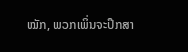ໝັກ, ພວກເພິ່ນຈະປຶກສາ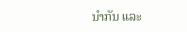ນຳກັນ ແລະ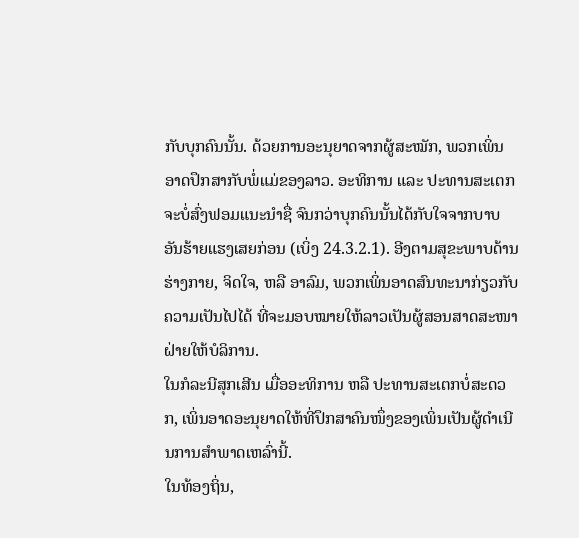ກັບບຸກຄົນນັ້ນ. ດ້ວຍການອະນຸຍາດຈາກຜູ້ສະໝັກ, ພວກເພິ່ນອາດປຶກສາກັບພໍ່ແມ່ຂອງລາວ. ອະທິການ ແລະ ປະທານສະເຕກຈະບໍ່ສົ່ງຟອມແນະນຳຊື່ ຈົນກວ່າບຸກຄົນນັ້ນໄດ້ກັບໃຈຈາກບາບອັນຮ້າຍແຮງເສຍກ່ອນ (ເບິ່ງ 24.3.2.1). ອີງຕາມສຸຂະພາບດ້ານຮ່າງກາຍ, ຈິດໃຈ, ຫລື ອາລົມ, ພວກເພິ່ນອາດສົນທະນາກ່ຽວກັບຄວາມເປັນໄປໄດ້ ທີ່ຈະມອບໝາຍໃຫ້ລາວເປັນຜູ້ສອນສາດສະໜາຝ່າຍໃຫ້ບໍລິການ.
ໃນກໍລະນີສຸກເສີນ ເມື່ອອະທິການ ຫລື ປະທານສະເຕກບໍ່ສະດວກ, ເພິ່ນອາດອະນຸຍາດໃຫ້ທີ່ປຶກສາຄົນໜຶ່ງຂອງເພິ່ນເປັນຜູ້ດຳເນີນການສຳພາດເຫລົ່ານີ້.
ໃນທ້ອງຖິ່ນ,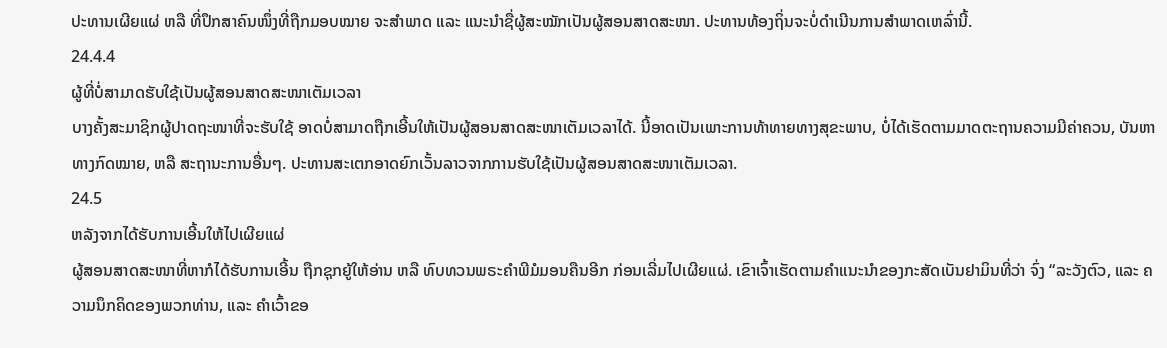ປະທານເຜີຍແຜ່ ຫລື ທີ່ປຶກສາຄົນໜຶ່ງທີ່ຖືກມອບໝາຍ ຈະສຳພາດ ແລະ ແນະນຳຊື່ຜູ້ສະໝັກເປັນຜູ້ສອນສາດສະໜາ. ປະທານທ້ອງຖິ່ນຈະບໍ່ດຳເນີນການສຳພາດເຫລົ່ານີ້.
24.4.4
ຜູ້ທີ່ບໍ່ສາມາດຮັບໃຊ້ເປັນຜູ້ສອນສາດສະໜາເຕັມເວລາ
ບາງຄັ້ງສະມາຊິກຜູ້ປາດຖະໜາທີ່ຈະຮັບໃຊ້ ອາດບໍ່ສາມາດຖືກເອີ້ນໃຫ້ເປັນຜູ້ສອນສາດສະໜາເຕັມເວລາໄດ້. ນີ້ອາດເປັນເພາະການທ້າທາຍທາງສຸຂະພາບ, ບໍ່ໄດ້ເຮັດຕາມມາດຕະຖານຄວາມມີຄ່າຄວນ, ບັນຫາທາງກົດໝາຍ, ຫລື ສະຖານະການອື່ນໆ. ປະທານສະເຕກອາດຍົກເວັ້ນລາວຈາກການຮັບໃຊ້ເປັນຜູ້ສອນສາດສະໜາເຕັມເວລາ.
24.5
ຫລັງຈາກໄດ້ຮັບການເອີ້ນໃຫ້ໄປເຜີຍແຜ່
ຜູ້ສອນສາດສະໜາທີ່ຫາກໍໄດ້ຮັບການເອີ້ນ ຖືກຊຸກຍູ້ໃຫ້ອ່ານ ຫລື ທົບທວນພຣະຄຳພີມໍມອນຄືນອີກ ກ່ອນເລີ່ມໄປເຜີຍແຜ່. ເຂົາເຈົ້າເຮັດຕາມຄຳແນະນຳຂອງກະສັດເບັນຢາມິນທີ່ວ່າ ຈົ່ງ “ລະວັງຕົວ, ແລະ ຄວາມນຶກຄິດຂອງພວກທ່ານ, ແລະ ຄຳເວົ້າຂອ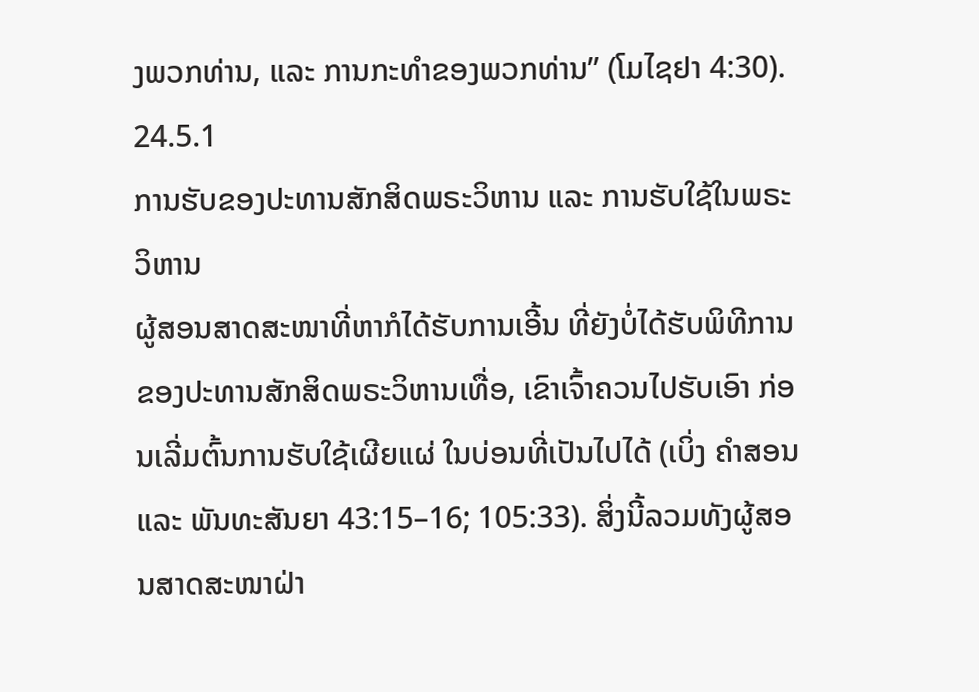ງພວກທ່ານ, ແລະ ການກະທຳຂອງພວກທ່ານ” (ໂມໄຊຢາ 4:30).
24.5.1
ການຮັບຂອງປະທານສັກສິດພຣະວິຫານ ແລະ ການຮັບໃຊ້ໃນພຣະວິຫານ
ຜູ້ສອນສາດສະໜາທີ່ຫາກໍໄດ້ຮັບການເອີ້ນ ທີ່ຍັງບໍ່ໄດ້ຮັບພິທີການຂອງປະທານສັກສິດພຣະວິຫານເທື່ອ, ເຂົາເຈົ້າຄວນໄປຮັບເອົາ ກ່ອນເລີ່ມຕົ້ນການຮັບໃຊ້ເຜີຍແຜ່ ໃນບ່ອນທີ່ເປັນໄປໄດ້ (ເບິ່ງ ຄຳສອນ ແລະ ພັນທະສັນຍາ 43:15–16; 105:33). ສິ່ງນີ້ລວມທັງຜູ້ສອນສາດສະໜາຝ່າ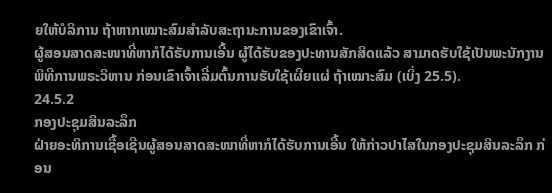ຍໃຫ້ບໍລິການ ຖ້າຫາກເໝາະສົມສຳລັບສະຖານະການຂອງເຂົາເຈົ້າ.
ຜູ້ສອນສາດສະໜາທີ່ຫາກໍໄດ້ຮັບການເອີ້ນ ຜູ້ໄດ້ຮັບຂອງປະທານສັກສິດແລ້ວ ສາມາດຮັບໃຊ້ເປັນພະນັກງານພິທີການພຣະວິຫານ ກ່ອນເຂົາເຈົ້າເລີ່ມຕົ້ນການຮັບໃຊ້ເຜີຍແຜ່ ຖ້າເໝາະສົມ (ເບິ່ງ 25.5).
24.5.2
ກອງປະຊຸມສິນລະລຶກ
ຝ່າຍອະທິການເຊື້ອເຊີນຜູ້ສອນສາດສະໜາທີ່ຫາກໍໄດ້ຮັບການເອີ້ນ ໃຫ້ກ່າວປາໄສໃນກອງປະຊຸມສິນລະລຶກ ກ່ອນ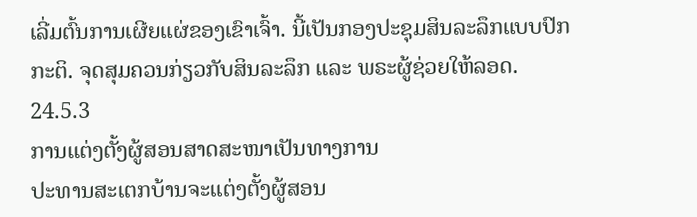ເລີ່ມຕົ້ນການເຜີຍແຜ່ຂອງເຂົາເຈົ້າ. ນີ້ເປັນກອງປະຊຸມສິນລະລຶກແບບປົກກະຕິ. ຈຸດສຸມຄວນກ່ຽວກັບສິນລະລຶກ ແລະ ພຣະຜູ້ຊ່ວຍໃຫ້ລອດ.
24.5.3
ການແຕ່ງຕັ້ງຜູ້ສອນສາດສະໜາເປັນທາງການ
ປະທານສະເຕກບ້ານຈະແຕ່ງຕັ້ງຜູ້ສອນ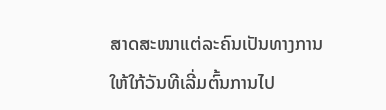ສາດສະໜາແຕ່ລະຄົນເປັນທາງການ ໃຫ້ໃກ້ວັນທີເລີ່ມຕົ້ນການໄປ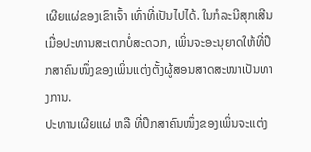ເຜີຍແຜ່ຂອງເຂົາເຈົ້າ ເທົ່າທີ່ເປັນໄປໄດ້. ໃນກໍລະນີສຸກເສີນເມື່ອປະທານສະເຕກບໍ່ສະດວກ, ເພິ່ນຈະອະນຸຍາດໃຫ້ທີ່ປຶກສາຄົນໜຶ່ງຂອງເພິ່ນແຕ່ງຕັ້ງຜູ້ສອນສາດສະໜາເປັນທາງການ.
ປະທານເຜີຍແຜ່ ຫລື ທີ່ປຶກສາຄົນໜຶ່ງຂອງເພິ່ນຈະແຕ່ງ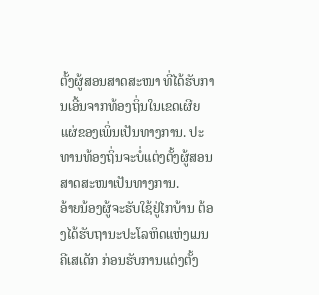ຕັ້ງຜູ້ສອນສາດສະໜາ ທີ່ໄດ້ຮັບການເອີ້ນຈາກທ້ອງຖິ່ນໃນເຂດເຜີຍແຜ່ຂອງເພິ່ນເປັນທາງການ. ປະທານທ້ອງຖິ່ນຈະບໍ່ແຕ່ງຕັ້ງຜູ້ສອນສາດສະໜາເປັນທາງການ.
ອ້າຍນ້ອງຜູ້ຈະຮັບໃຊ້ຢູ່ໄກບ້ານ ຕ້ອງໄດ້ຮັບຖານະປະໂລຫິດແຫ່ງເມນຄີເສເດັກ ກ່ອນຮັບການແຕ່ງຕັ້ງ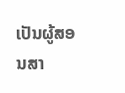ເປັນຜູ້ສອນສາ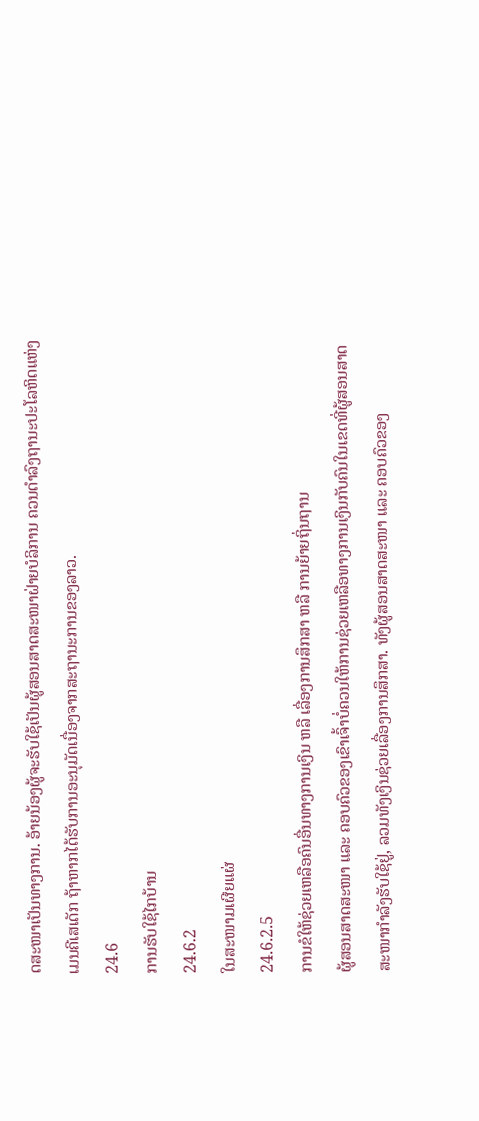ດສະໜາເປັນທາງການ. ອ້າຍນ້ອງຜູ້ຈະຮັບໃຊ້ເປັນຜູ້ສອນສາດສະໜາຝ່າຍບໍລິການ ຄວນດຳລົງຖານະປະໂລຫິດແຫ່ງເມນຄີເສເດັກ ຖ້າຫາກໄດ້ຮັບການອະນຸມັດເນື່ອງຈາກສະຖານະການຂອງລາວ.
24.6
ການຮັບໃຊ້ໄກບ້ານ
24.6.2
ໃນສະໜາມເຜີຍແຜ່
24.6.2.5
ການຂໍໃຫ້ຊ່ວຍເຫລືອຄົນອື່ນທາງການເງິນ ຫລື ເລື່ອງການສຶກສາ ຫລື ການຍ້າຍຖິ່ນຖານ
ຜູ້ສອນສາດສະໜາ ແລະ ຄອບຄົວຂອງເຂົາເຈົ້າບໍ່ຄວນໃຫ້ການຊ່ວຍເຫລືອທາງການເງິນກັບຄົນໃນເຂດທີ່ຜູ້ສອນສາດສະໜາກຳລັງຮັບໃຊ້ຢູ່, ລວມທັງເງິນຊ່ວຍເລື່ອງການສຶກສາ. ທັງຜູ້ສອນສາດສະໜາ ແລະ ຄອບຄົວຂອງ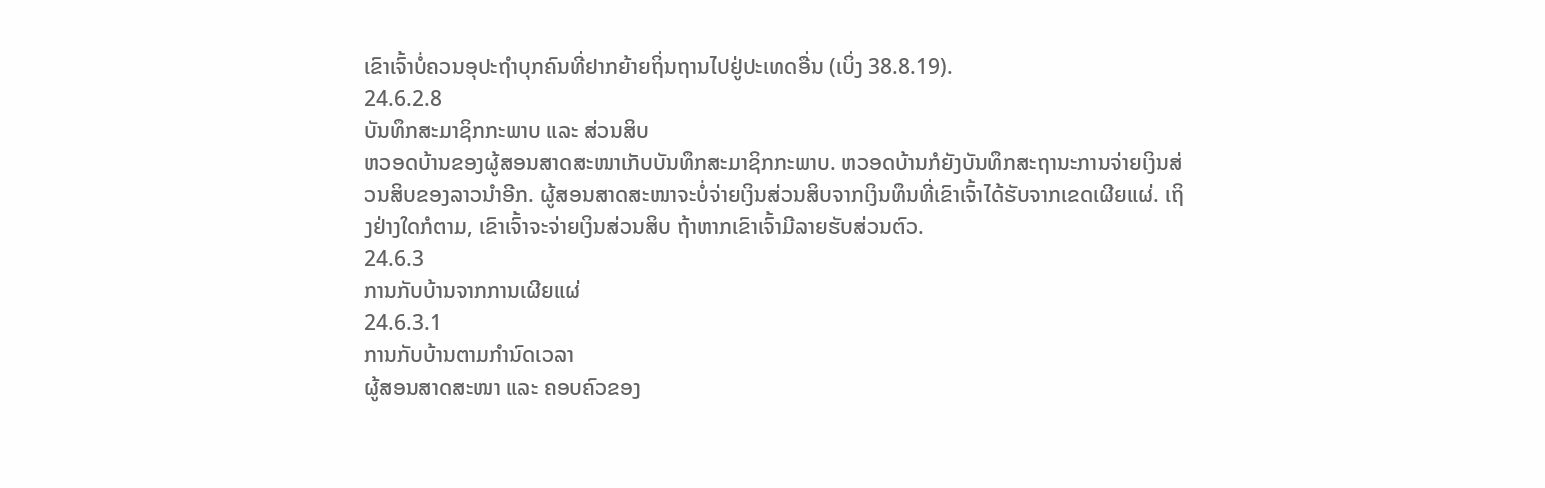ເຂົາເຈົ້າບໍ່ຄວນອຸປະຖຳບຸກຄົນທີ່ຢາກຍ້າຍຖິ່ນຖານໄປຢູ່ປະເທດອື່ນ (ເບິ່ງ 38.8.19).
24.6.2.8
ບັນທຶກສະມາຊິກກະພາບ ແລະ ສ່ວນສິບ
ຫວອດບ້ານຂອງຜູ້ສອນສາດສະໜາເກັບບັນທຶກສະມາຊິກກະພາບ. ຫວອດບ້ານກໍຍັງບັນທຶກສະຖານະການຈ່າຍເງິນສ່ວນສິບຂອງລາວນຳອີກ. ຜູ້ສອນສາດສະໜາຈະບໍ່ຈ່າຍເງິນສ່ວນສິບຈາກເງິນທຶນທີ່ເຂົາເຈົ້າໄດ້ຮັບຈາກເຂດເຜີຍແຜ່. ເຖິງຢ່າງໃດກໍຕາມ, ເຂົາເຈົ້າຈະຈ່າຍເງິນສ່ວນສິບ ຖ້າຫາກເຂົາເຈົ້າມີລາຍຮັບສ່ວນຕົວ.
24.6.3
ການກັບບ້ານຈາກການເຜີຍແຜ່
24.6.3.1
ການກັບບ້ານຕາມກຳນົດເວລາ
ຜູ້ສອນສາດສະໜາ ແລະ ຄອບຄົວຂອງ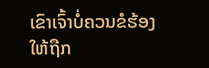ເຂົາເຈົ້າບໍ່ຄວນຂໍຮ້ອງໃຫ້ຖືກ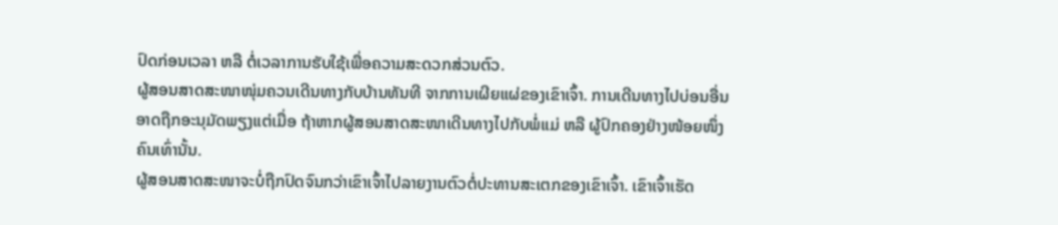ປົດກ່ອນເວລາ ຫລື ຕໍ່ເວລາການຮັບໃຊ້ເພື່ອຄວາມສະດວກສ່ວນຕົວ.
ຜູ້ສອນສາດສະໜາໜຸ່ມຄວນເດີນທາງກັບບ້ານທັນທີ ຈາກການເຜີຍແຜ່ຂອງເຂົາເຈົ້າ. ການເດີນທາງໄປບ່ອນອື່ນອາດຖືກອະນຸມັດພຽງແຕ່ເມື່ອ ຖ້າຫາກຜູ້ສອນສາດສະໜາເດີນທາງໄປກັບພໍ່ແມ່ ຫລື ຜູ້ປົກຄອງຢ່າງໜ້ອຍໜຶ່ງຄົນເທົ່ານັ້ນ.
ຜູ້ສອນສາດສະໜາຈະບໍ່ຖືກປົດຈົນກວ່າເຂົາເຈົ້າໄປລາຍງານຕົວຕໍ່ປະທານສະເຕກຂອງເຂົາເຈົ້າ. ເຂົາເຈົ້າເຮັດ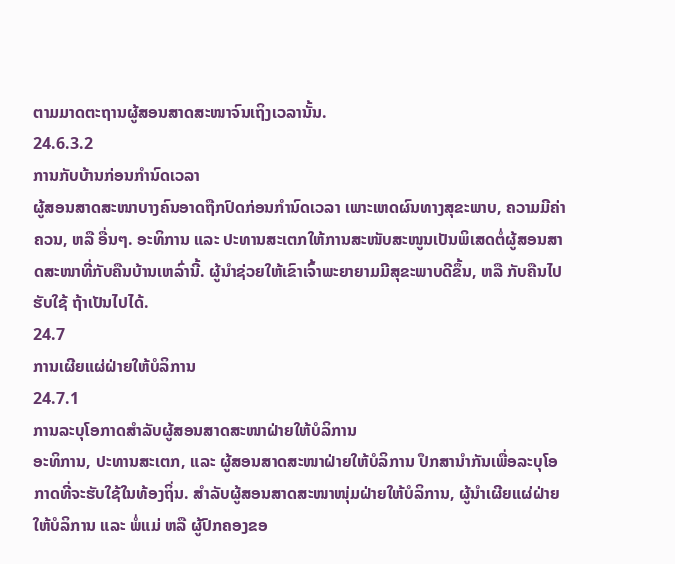ຕາມມາດຕະຖານຜູ້ສອນສາດສະໜາຈົນເຖິງເວລານັ້ນ.
24.6.3.2
ການກັບບ້ານກ່ອນກຳນົດເວລາ
ຜູ້ສອນສາດສະໜາບາງຄົນອາດຖືກປົດກ່ອນກຳນົດເວລາ ເພາະເຫດຜົນທາງສຸຂະພາບ, ຄວາມມີຄ່າຄວນ, ຫລື ອື່ນໆ. ອະທິການ ແລະ ປະທານສະເຕກໃຫ້ການສະໜັບສະໜູນເປັນພິເສດຕໍ່ຜູ້ສອນສາດສະໜາທີ່ກັບຄືນບ້ານເຫລົ່ານີ້. ຜູ້ນຳຊ່ວຍໃຫ້ເຂົາເຈົ້າພະຍາຍາມມີສຸຂະພາບດີຂຶ້ນ, ຫລື ກັບຄືນໄປຮັບໃຊ້ ຖ້າເປັນໄປໄດ້.
24.7
ການເຜີຍແຜ່ຝ່າຍໃຫ້ບໍລິການ
24.7.1
ການລະບຸໂອກາດສຳລັບຜູ້ສອນສາດສະໜາຝ່າຍໃຫ້ບໍລິການ
ອະທິການ, ປະທານສະເຕກ, ແລະ ຜູ້ສອນສາດສະໜາຝ່າຍໃຫ້ບໍລິການ ປຶກສານຳກັນເພື່ອລະບຸໂອກາດທີ່ຈະຮັບໃຊ້ໃນທ້ອງຖິ່ນ. ສຳລັບຜູ້ສອນສາດສະໜາໜຸ່ມຝ່າຍໃຫ້ບໍລິການ, ຜູ້ນຳເຜີຍແຜ່ຝ່າຍໃຫ້ບໍລິການ ແລະ ພໍ່ແມ່ ຫລື ຜູ້ປົກຄອງຂອ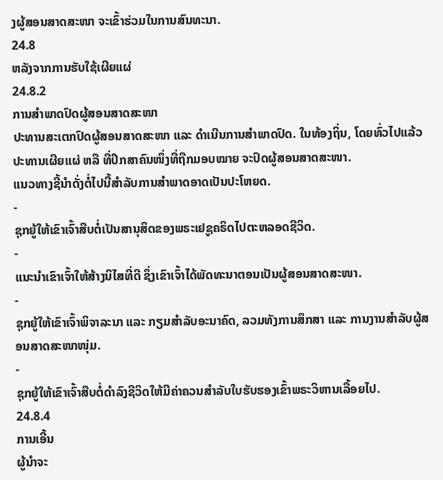ງຜູ້ສອນສາດສະໜາ ຈະເຂົ້າຮ່ວມໃນການສົນທະນາ.
24.8
ຫລັງຈາກການຮັບໃຊ້ເຜີຍແຜ່
24.8.2
ການສຳພາດປົດຜູ້ສອນສາດສະໜາ
ປະທານສະເຕກປົດຜູ້ສອນສາດສະໜາ ແລະ ດຳເນີນການສຳພາດປົດ. ໃນທ້ອງຖິ່ນ, ໂດຍທົ່ວໄປແລ້ວ ປະທານເຜີຍແຜ່ ຫລື ທີ່ປຶກສາຄົນໜຶ່ງທີ່ຖືກມອບໝາຍ ຈະປົດຜູ້ສອນສາດສະໜາ.
ແນວທາງຊີ້ນຳດັ່ງຕໍ່ໄປນີ້ສຳລັບການສຳພາດອາດເປັນປະໂຫຍດ.
-
ຊຸກຍູ້ໃຫ້ເຂົາເຈົ້າສືບຕໍ່ເປັນສານຸສິດຂອງພຣະເຢຊູຄຣິດໄປຕະຫລອດຊີວິດ.
-
ແນະນຳເຂົາເຈົ້າໃຫ້ສ້າງນິໄສທີ່ດີ ຊຶ່ງເຂົາເຈົ້າໄດ້ພັດທະນາຕອນເປັນຜູ້ສອນສາດສະໜາ.
-
ຊຸກຍູ້ໃຫ້ເຂົາເຈົ້າພິຈາລະນາ ແລະ ກຽມສຳລັບອະນາຄົດ, ລວມທັງການສຶກສາ ແລະ ການງານສຳລັບຜູ້ສອນສາດສະໜາໜຸ່ມ.
-
ຊຸກຍູ້ໃຫ້ເຂົາເຈົ້າສືບຕໍ່ດຳລົງຊີວິດໃຫ້ມີຄ່າຄວນສຳລັບໃບຮັບຮອງເຂົ້າພຣະວິຫານເລື້ອຍໄປ.
24.8.4
ການເອີ້ນ
ຜູ້ນຳຈະ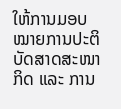ໃຫ້ການມອບໝາຍການປະຕິບັດສາດສະໜາກິດ ແລະ ການ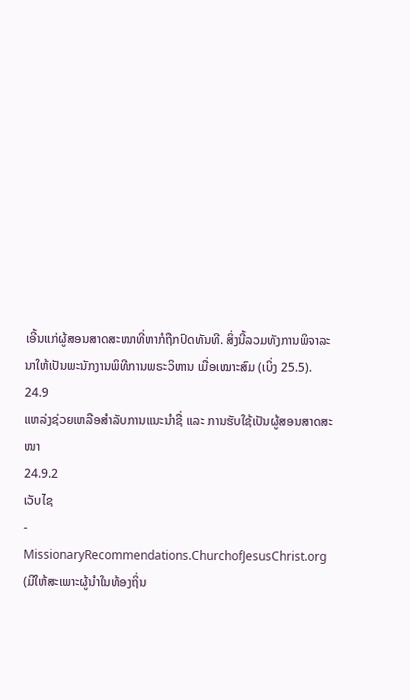ເອີ້ນແກ່ຜູ້ສອນສາດສະໜາທີ່ຫາກໍຖືກປົດທັນທີ. ສິ່ງນີ້ລວມທັງການພິຈາລະນາໃຫ້ເປັນພະນັກງານພິທີການພຣະວິຫານ ເມື່ອເໝາະສົມ (ເບິ່ງ 25.5).
24.9
ແຫລ່ງຊ່ວຍເຫລືອສຳລັບການແນະນຳຊື່ ແລະ ການຮັບໃຊ້ເປັນຜູ້ສອນສາດສະໜາ
24.9.2
ເວັບໄຊ
-
MissionaryRecommendations.ChurchofJesusChrist.org (ມີໃຫ້ສະເພາະຜູ້ນຳໃນທ້ອງຖິ່ນ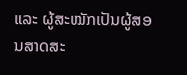ແລະ ຜູ້ສະໝັກເປັນຜູ້ສອນສາດສະ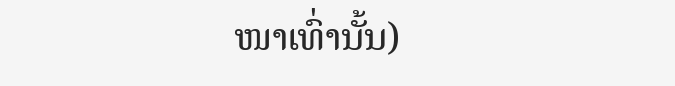ໜາເທົ່ານັ້ນ)